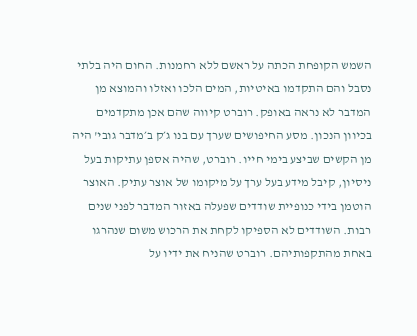השמש הקופחת הכתה על ראשם ללא רחמנות. החום היה בלתי נסבל והם התקדמו באיטיות, המים הלכו ואזלו והמוצא מן המדבר לא נראה באופק. רוברט קיווה שהם אכן מתקדמים בכיוון הנכון. מסע החיפושים שערך עם בנו ג׳ק ב׳מדבר גובי' היה מן הקשים שביצע בימי חייו. רוברט, שהיה אספן עתיקות בעל ניסיון, קיבל מידע בעל ערך על מיקומו של אוצר עתיק. האוצר הוטמן בידי כנופיית שודדים שפעלה באזור המדבר לפני שנים רבות. השודדים לא הספיקו לקחת את הרכוש משום שנהרגו באחת מהתקפותיהם. רוברט שהניח את ידיו על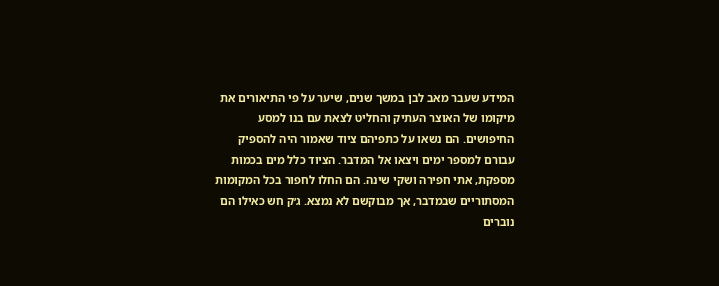המידע שעבר מאב לבן במשך שנים, שיער על פי התיאורים את מיקומו של האוצר העתיק והחליט לצאת עם בנו למסע החיפושים. הם נשאו על כתפיהם ציוד שאמור היה להספיק עבורם למספר ימים ויצאו אל המדבר. הציוד כלל מים בכמות מספקת, אתי חפירה ושקי שינה. הם החלו לחפור בכל המקומות המסתוריים שבמדבר, אך מבוקשם לא נמצא. ג׳ק חש כאילו הם נוברים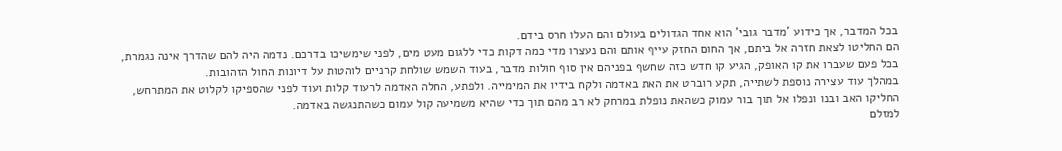בכל המדבר, אך כידוע 'מדבר גובי' הוא אחד הגדולים בעולם והם העלו חרס בידם.
הם החליטו לצאת חזרה אל ביתם, אך החום החזק עייף אותם והם נעצרו מדי כמה דקות כדי ללגום מעט מים, לפני שימשיכו בדרכם. נדמה היה להם שהדרך אינה נגמרת, בכל פעם שעברו את קו האופק, הגיע קו חדש כזה שחשף בפניהם אין סוף חולות מדבר, בעוד השמש שולחת קרניים לוהטות על דיונות החול הזהובות.
במהלך עוד עצירה נוספת לשתייה, תקע רוברט את האת באדמה ולקח בידיו את המימייה. ולפתע, החלה האדמה לרעוד קלות ועוד לפני שהספיקו לקלוט את המתרחש, החליקו האב ובנו ונפלו אל תוך בור עמוק כשהאת נופלת במרחק לא רב מהם תוך כדי שהיא משמיעה קול עמום כשהתנגשה באדמה.
למזלם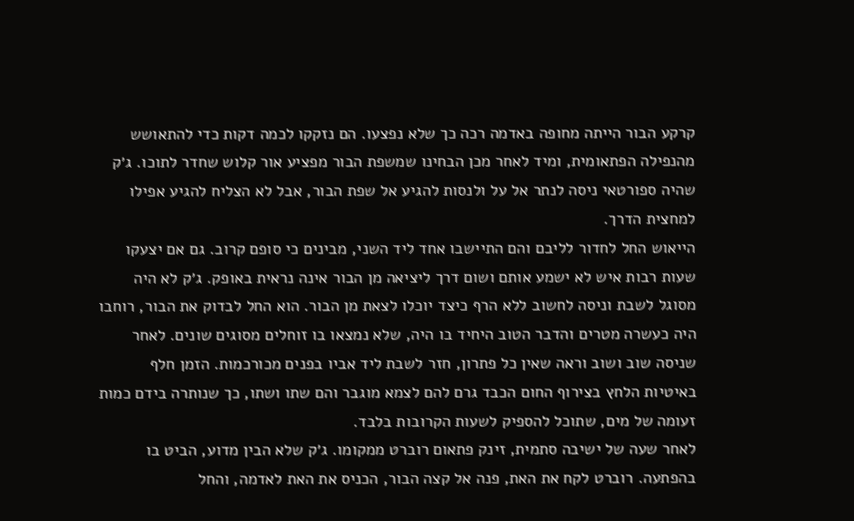קרקע הבור הייתה מחופה באדמה רכה כך שלא נפצעו. הם נזקקו לכמה דקות כדי להתאושש מהנפילה הפתאומית, ומיד לאחר מכן הבחינו שמשפת הבור מפציע אור קלוש שחדר לתוכו. ג׳ק שהיה ספורטאי ניסה לנתר אל על ולנסות להגיע אל שפת הבור, אבל לא הצליח להגיע אפילו למחצית הדרך.
הייאוש החל לחדור לליבם והם התיישבו אחד ליד השני, מבינים כי סופם קרוב. גם אם יצעקו שעות רבות איש לא ישמע אותם ושום דרך ליציאה מן הבור אינה נראית באופק. ג׳ק לא היה מסוגל לשבת וניסה לחשוב ללא הרף כיצד יוכלו לצאת מן הבור. הוא החל לבדוק את הבור, רוחבו היה כעשרה מטרים והדבר הטוב היחיד בו היה, שלא נמצאו בו זוחלים מסוגים שונים. לאחר שניסה שוב ושוב וראה שאין כל פתרון, חזר לשבת ליד אביו בפנים מכורכמות. הזמן חלף באיטיות הלחץ בצירוף החום הכבד גרם להם לצמא מוגבר והם שתו ושתו, כך שנותרה בידם כמות זעומה של מים, שתוכל להספיק לשעות הקרובות בלבד.
לאחר שעה של ישיבה סתמית, זינק פתאום רוברט ממקומו. ג׳ק שלא הבין מדוע, הביט בו בהפתעה. רוברט לקח את האת, פנה אל קצה הבור, הכניס את האת לאדמה, והחל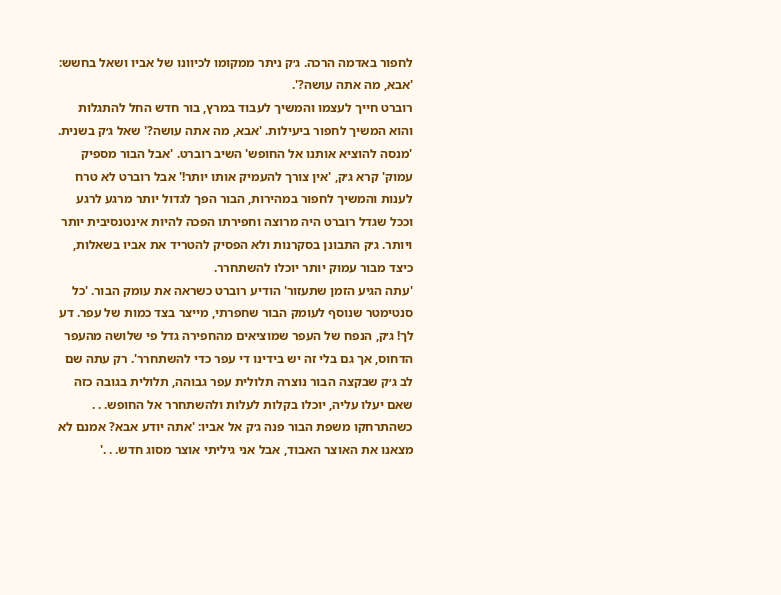לחפור באדמה הרכה. ג׳ק ניתר ממקומו לכיוונו של אביו ושאל בחשש: 'אבא, מה אתה עושה?'.
רוברט חייך לעצמו והמשיך לעבוד במרץ, בור חדש החל להתגלות והוא המשיך לחפור ביעילות. 'אבא, מה אתה עושה?' שאל ג׳ק בשנית. 'מנסה להוציא אותנו אל החופש' השיב רוברט. 'אבל הבור מספיק עמוק' קרא ג׳ק, 'אין צורך להעמיק אותו יותר!' אבל רוברט לא טרח לענות והמשיך לחפור במהירות, הבור הפך לגדול יותר מרגע לרגע וככל שגדל רוברט היה מרוצה וחפירתו הפכה להיות אינטנסיבית יותר ויותר. ג׳ק התבונן בסקרנות ולא הפסיק להטריד את אביו בשאלות, כיצד מבור עמוק יותר יוכלו להשתחרר.
'עתה הגיע הזמן שתעזור' הודיע רוברט כשראה את עומק הבור. 'כל סנטימטר שנוסף לעומק הבור שחפרתי, מייצר בצד כמות של עפר. דע לך! ג׳ק, הנפח של העפר שמוציאים מהחפירה גדל פי שלושה מהעפר הדחוס, אך גם בלי זה יש בידינו די עפר כדי להשתחרר'. רק עתה שם לב ג׳ק שבקצה הבור נוצרה תלולית עפר גבוהה, תלולית בגובה כזה שאם יעלו עליה, יוכלו בקלות לעלות ולהשתחרר אל החופש. . .
כשהתרחקו משפת הבור פנה ג׳ק אל אביו: 'אתה יודע אבא? אמנם לא מצאנו את האוצר האבוד, אבל אני גיליתי אוצר מסוג חדש. . .'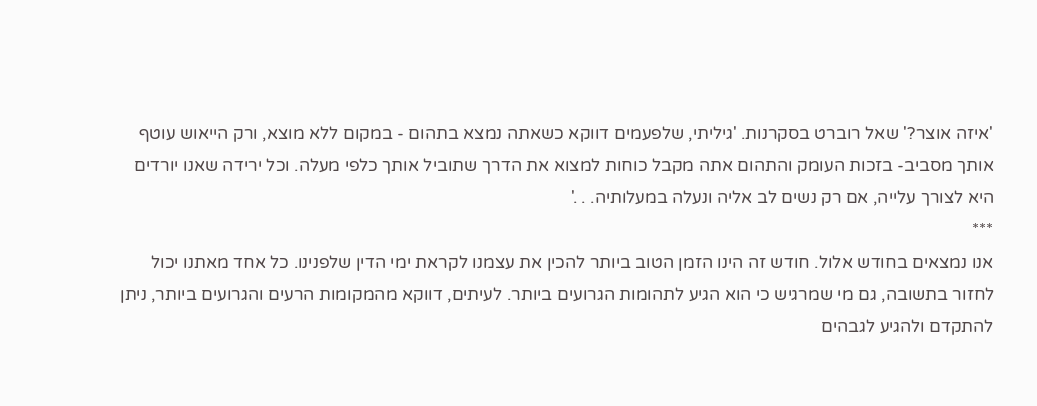'איזה אוצר?' שאל רוברט בסקרנות. 'גיליתי, שלפעמים דווקא כשאתה נמצא בתהום - במקום ללא מוצא, ורק הייאוש עוטף אותך מסביב- בזכות העומק והתהום אתה מקבל כוחות למצוא את הדרך שתוביל אותך כלפי מעלה. וכל ירידה שאנו יורדים היא לצורך עלייה, אם רק נשים לב אליה ונעלה במעלותיה. . .'
***
אנו נמצאים בחודש אלול. חודש זה הינו הזמן הטוב ביותר להכין את עצמנו לקראת ימי הדין שלפנינו. כל אחד מאתנו יכול לחזור בתשובה, גם מי שמרגיש כי הוא הגיע לתהומות הגרועים ביותר. לעיתים, דווקא מהמקומות הרעים והגרועים ביותר, ניתן להתקדם ולהגיע לגבהים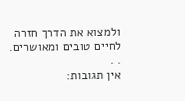ולמצוא את הדרך חזרה לחיים טובים ומאושרים. . .
אין תגובות: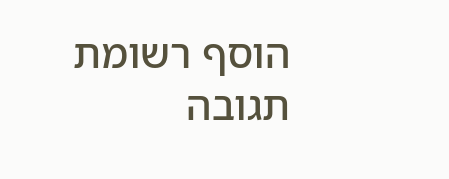הוסף רשומת תגובה